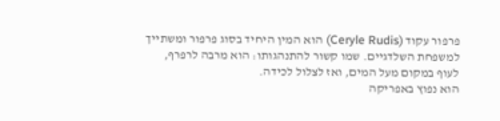פרפור עקוד (Ceryle Rudis) הוא המין היחיד בסוג פרפור ומשתייך למשפחת השלדגיים. שמו קשור להתנהגותו: הוא מרבה לרפרף, לעוף במקום מעל המים, ואז לצלול לכידה.
הוא נפוץ באפריקה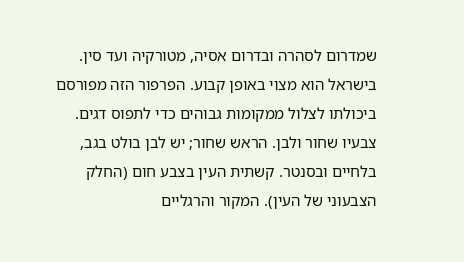שמדרום לסהרה ובדרום אסיה, מטורקיה ועד סין. בישראל הוא מצוי באופן קבוע. הפרפור הזה מפורסם ביכולתו לצלול ממקומות גבוהים כדי לתפוס דגים.
צבעיו שחור ולבן. הראש שחור; יש לבן בולט בגב, בלחיים ובסנטר. קשתית העין בצבע חום (החלק הצבעוני של העין). המקור והרגליים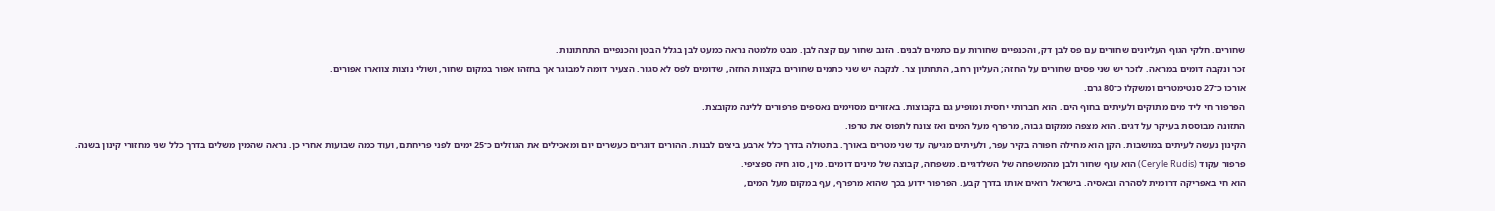שחורים. חלקי הגוף העליונים שחורים עם פס לבן דק, והכנפיים שחורות עם כתמים לבנים. הזנב שחור עם קצה לבן. מבט מלמטה נראה כמעט לבן בגלל הבטן והכנפיים התחתונות.
זכר ונקבה דומים במראה. לזכר יש שני פסים שחורים על החזה; העליון רחב, התחתון צר. לנקבה יש שני כתמים שחורים בקצוות החזה, שדומים לפס לא סגור. הצעיר דומה למבוגר אך בחזהו אפור במקום שחור, ושולי נוצות צווארו אפורים.
אורכו כ־27 סנטימטרים ומשקלו כ־80 גרם.
הפרפור חי ליד מים מתוקים ולעיתים בחוף הים. הוא חברותי יחסית ומופיע גם בקבוצות. באזורים מסוימים נאספים פרפורים ללינה מקובצת.
התזונה מבוססת בעיקר על דגים. הוא מצפה ממקום גבוה, מרפרף מעל המים ואז צונח לתפוס את טרפו.
הקינון נעשה לעיתים במושבות. הקן הוא מחילה חפורה בקיר עפר, ולעיתים מגיעה עד שני מטרים באורך. בתטולה בדרך כלל ארבע ביצים לבנות. ההורים דוגרים כעשרים יום ומאכילים את הגוזלים כ־25 ימים לפני פריחתם, ועוד כמה שבועות אחרי כן. נראה שהמין משלים בדרך כלל שני מחזורי קינון בשנה.
פרפור עקוד (Ceryle Rudis) הוא עוף שחור ולבן מהמשפחה של השלדגיים. משפחה, קבוצה של מינים דומים. מין, סוג חיה ספציפי.
הוא חי באפריקה דרומית לסהרה ובאסיה. בישראל רואים אותו בדרך קבע. הפרפור ידוע בכך שהוא מרפרף, עף במקום מעל המים,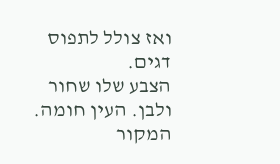ואז צולל לתפוס דגים.
הצבע שלו שחור ולבן. העין חומה. המקור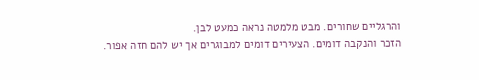והרגליים שחורים. מבט מלמטה נראה כמעט לבן.
הזכר והנקבה דומים. הצעירים דומים למבוגרים אך יש להם חזה אפור.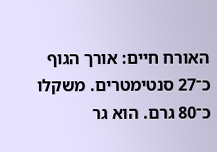האורח חיים: אורך הגוף כ־27 סנטימטרים. משקלו כ־80 גרם. הוא גר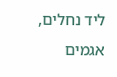ליד נחלים, אגמים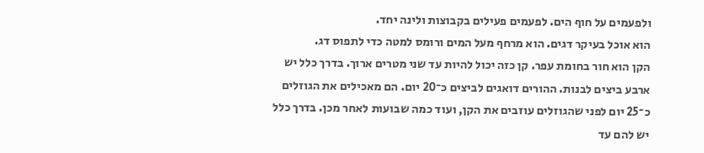ולפעמים על חוף הים. לפעמים פעילים בקבוצות ולינה יחד.
הוא אוכל בעיקר דגים. הוא מרחף מעל המים ורומס למטה כדי לתפוס דג.
הקן הוא חור בחומת עפר. קן כזה יכול להיות עד שני מטרים ארוך. בדרך כלל יש ארבע ביצים לבנות. ההורים דואגים לביצים כ־20 יום. הם מאכילים את הגוזלים כ־25 יום לפני שהגוזלים עוזבים את הקן, ועוד כמה שבועות לאחר מכן. בדרך כלל יש להם עד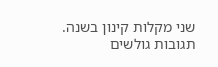שני מקלות קינון בשנה.
תגובות גולשים